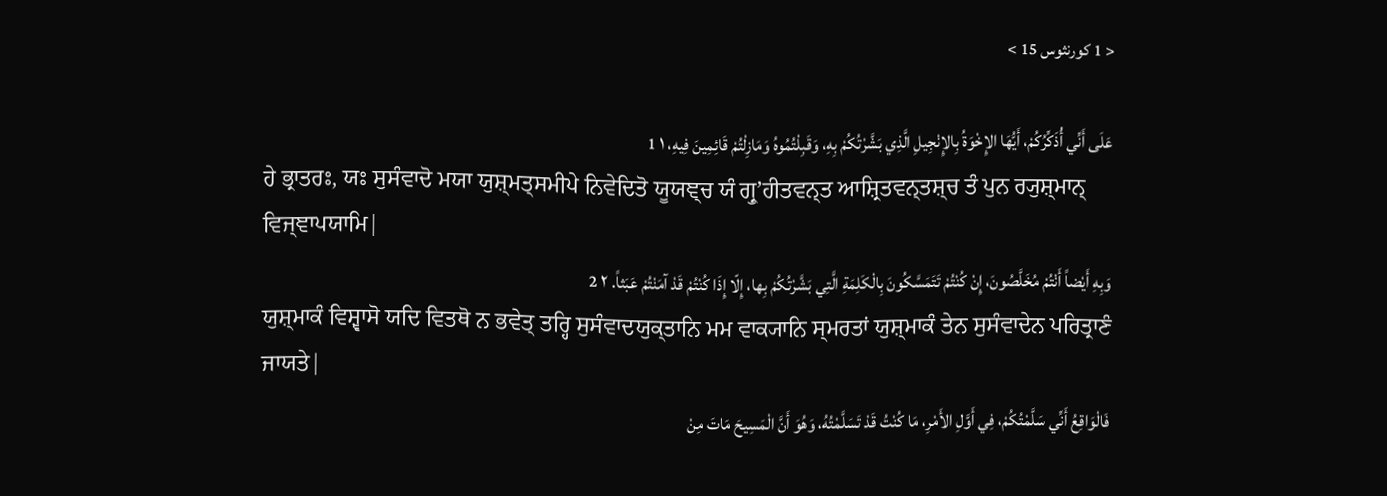< 1 كورنثوس 15 >

عَلَى أَنِّي أُذَكِّرُكُمْ، أَيُّهَا الإِخْوَةُ بِالإِنْجِيلِ الَّذِي بَشَّرْتُكُمْ بِهِ، وَقَبِلْتُمُوهُ وَمَازِلْتُمْ قَائِمِينَ فِيهِ، ١ 1
ਹੇ ਭ੍ਰਾਤਰਃ, ਯਃ ਸੁਸੰਵਾਦੋ ਮਯਾ ਯੁਸ਼੍ਮਤ੍ਸਮੀਪੇ ਨਿਵੇਦਿਤੋ ਯੂਯਞ੍ਚ ਯੰ ਗ੍ਰੁʼਹੀਤਵਨ੍ਤ ਆਸ਼੍ਰਿਤਵਨ੍ਤਸ਼੍ਚ ਤੰ ਪੁਨ ਰ੍ਯੁਸ਼੍ਮਾਨ੍ ਵਿਜ੍ਞਾਪਯਾਮਿ|
وَبِهِ أَيْضاً أَنْتُمْ مُخَلَّصُونَ، إِنْ كُنْتُمْ تَتَمَسَّكُونَ بِالْكَلِمَةِ الَّتِي بَشَّرْتُكُمْ بِها، إِلّا إِذَا كُنْتُمْ قَدْ آمَنْتُمْ عَبَثاً. ٢ 2
ਯੁਸ਼੍ਮਾਕੰ ਵਿਸ਼੍ਵਾਸੋ ਯਦਿ ਵਿਤਥੋ ਨ ਭਵੇਤ੍ ਤਰ੍ਹਿ ਸੁਸੰਵਾਦਯੁਕ੍ਤਾਨਿ ਮਮ ਵਾਕ੍ਯਾਨਿ ਸ੍ਮਰਤਾਂ ਯੁਸ਼੍ਮਾਕੰ ਤੇਨ ਸੁਸੰਵਾਦੇਨ ਪਰਿਤ੍ਰਾਣੰ ਜਾਯਤੇ|
فَالْوَاقِعُ أَنِّي سَلَّمْتُكُمْ، فِي أَوَّلِ الأَمْرِ، مَا كُنْتُ قَدْ تَسَلَّمْتُهُ، وَهُوَ أَنَّ الْمَسِيحَ مَاتَ مِنْ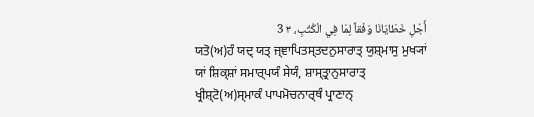أَجْلِ خَطَايَانَا وَفْقاً لِمَا فِي الْكُتُبِ، ٣ 3
ਯਤੋ(ਅ)ਹੰ ਯਦ੍ ਯਤ੍ ਜ੍ਞਾਪਿਤਸ੍ਤਦਨੁਸਾਰਾਤ੍ ਯੁਸ਼੍ਮਾਸੁ ਮੁਖ੍ਯਾਂ ਯਾਂ ਸ਼ਿਕ੍ਸ਼ਾਂ ਸਮਾਰ੍ਪਯੰ ਸੇਯੰ, ਸ਼ਾਸ੍ਤ੍ਰਾਨੁਸਾਰਾਤ੍ ਖ੍ਰੀਸ਼੍ਟੋ(ਅ)ਸ੍ਮਾਕੰ ਪਾਪਮੋਚਨਾਰ੍ਥੰ ਪ੍ਰਾਣਾਨ੍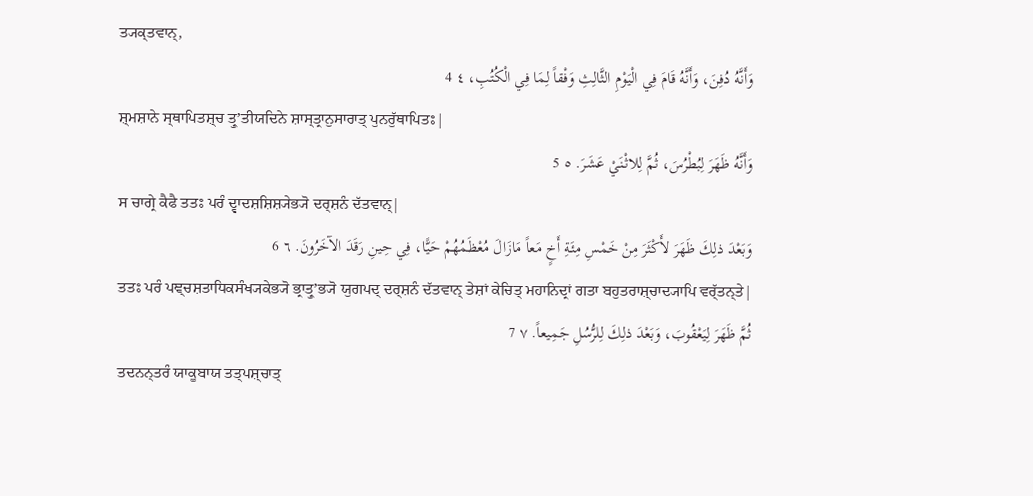ਤ੍ਯਕ੍ਤਵਾਨ੍,
وَأَنَّهُ دُفِنَ، وَأَنَّهُ قَامَ فِي الْيَوْمِ الثَّالِثِ وَفْقاً لِمَا فِي الْكُتُبِ، ٤ 4
ਸ਼੍ਮਸ਼ਾਨੇ ਸ੍ਥਾਪਿਤਸ਼੍ਚ ਤ੍ਰੁʼਤੀਯਦਿਨੇ ਸ਼ਾਸ੍ਤ੍ਰਾਨੁਸਾਰਾਤ੍ ਪੁਨਰੁੱਥਾਪਿਤਃ|
وَأَنَّهُ ظَهَرَ لِبُطْرُسَ، ثُمَّ لِلاثْنَيْ عَشَرَ. ٥ 5
ਸ ਚਾਗ੍ਰੇ ਕੈਫੈ ਤਤਃ ਪਰੰ ਦ੍ਵਾਦਸ਼ਸ਼ਿਸ਼੍ਯੇਭ੍ਯੋ ਦਰ੍ਸ਼ਨੰ ਦੱਤਵਾਨ੍|
وَبَعْدَ ذلِكَ ظَهَرَ لأَكْثَرَ مِنْ خَمْسِ مِئَةِ أَخٍ مَعاً مَازَالَ مُعْظَمُهُمْ حَيًّا، فِي حِينِ رَقَدَ الآخَرُونَ. ٦ 6
ਤਤਃ ਪਰੰ ਪਞ੍ਚਸ਼ਤਾਧਿਕਸੰਖ੍ਯਕੇਭ੍ਯੋ ਭ੍ਰਾਤ੍ਰੁʼਭ੍ਯੋ ਯੁਗਪਦ੍ ਦਰ੍ਸ਼ਨੰ ਦੱਤਵਾਨ੍ ਤੇਸ਼ਾਂ ਕੇਚਿਤ੍ ਮਹਾਨਿਦ੍ਰਾਂ ਗਤਾ ਬਹੁਤਰਾਸ਼੍ਚਾਦ੍ਯਾਪਿ ਵਰ੍ੱਤਨ੍ਤੇ|
ثُمَّ ظَهَرَ لِيَعْقُوبَ، وَبَعْدَ ذلِكَ لِلرُّسُلِ جَمِيعاً. ٧ 7
ਤਦਨਨ੍ਤਰੰ ਯਾਕੂਬਾਯ ਤਤ੍ਪਸ਼੍ਚਾਤ੍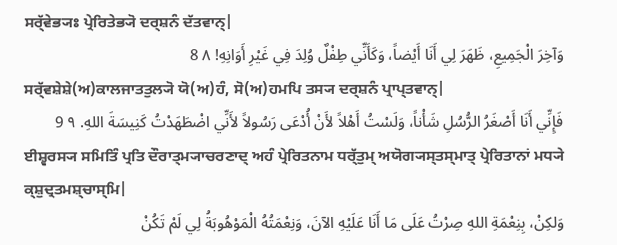ਸਰ੍ੱਵੇਭ੍ਯਃ ਪ੍ਰੇਰਿਤੇਭ੍ਯੋ ਦਰ੍ਸ਼ਨੰ ਦੱਤਵਾਨ੍|
وَآخِرَ الْجَمِيعِ، ظَهَرَ لِي أَنَا أَيْضاً، وَكَأَنِّي طِفْلٌ وُلِدَ فِي غَيْرِ أَوَانِهِ! ٨ 8
ਸਰ੍ੱਵਸ਼ੇਸ਼ੇ(ਅ)ਕਾਲਜਾਤਤੁਲ੍ਯੋ ਯੋ(ਅ)ਹੰ, ਸੋ(ਅ)ਹਮਪਿ ਤਸ੍ਯ ਦਰ੍ਸ਼ਨੰ ਪ੍ਰਾਪ੍ਤਵਾਨ੍|
فَإِنِّي أَنَا أَصْغَرُ الرُّسُلِ شَأْناً، وَلَسْتُ أَهْلاً لأَنْ أُدْعَى رَسُولاً لأَنِّي اضْطَهَدْتُ كَنِيسَةَ اللهِ. ٩ 9
ਈਸ਼੍ਵਰਸ੍ਯ ਸਮਿਤਿੰ ਪ੍ਰਤਿ ਦੌਰਾਤ੍ਮ੍ਯਾਚਰਣਾਦ੍ ਅਹੰ ਪ੍ਰੇਰਿਤਨਾਮ ਧਰ੍ੱਤੁਮ੍ ਅਯੋਗ੍ਯਸ੍ਤਸ੍ਮਾਤ੍ ਪ੍ਰੇਰਿਤਾਨਾਂ ਮਧ੍ਯੇ ਕ੍ਸ਼ੁਦ੍ਰਤਮਸ਼੍ਚਾਸ੍ਮਿ|
وَلكِنْ، بِنِعْمَةِ اللهِ صِرْتُ عَلَى مَا أَنَا عَلَيْهِ الآنَ، وَنِعْمَتُهُ الْمَوْهُوبَةُ لِي لَمْ تَكُنْ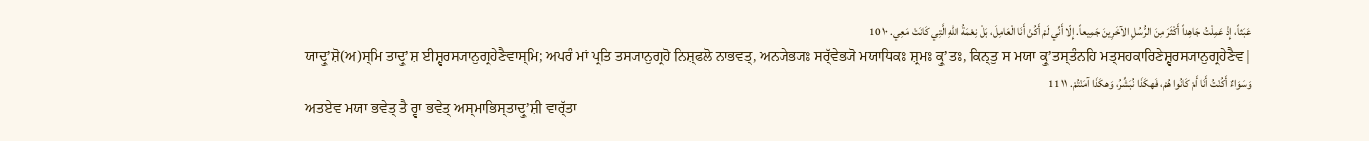عَبَثاً، إِذْ عَمِلْتُ جَاهِداً أَكْثَرَ مِنَ الرُّسُلِ الآخَرِينَ جَمِيعاً. إِلّا أَنِّي لَمْ أَكُنْ أَنَا الْعَامِلَ، بَلْ نِعْمَةُ اللهِ الَّتِي كَانَتْ مَعِي. ١٠ 10
ਯਾਦ੍ਰੁʼਸ਼ੋ(ਅ)ਸ੍ਮਿ ਤਾਦ੍ਰੁʼਸ਼ ਈਸ਼੍ਵਰਸ੍ਯਾਨੁਗ੍ਰਹੇਣੈਵਾਸ੍ਮਿ; ਅਪਰੰ ਮਾਂ ਪ੍ਰਤਿ ਤਸ੍ਯਾਨੁਗ੍ਰਹੋ ਨਿਸ਼੍ਫਲੋ ਨਾਭਵਤ੍, ਅਨ੍ਯੇਭ੍ਯਃ ਸਰ੍ੱਵੇਭ੍ਯੋ ਮਯਾਧਿਕਃ ਸ਼੍ਰਮਃ ਕ੍ਰੁʼਤਃ, ਕਿਨ੍ਤੁ ਸ ਮਯਾ ਕ੍ਰੁʼਤਸ੍ਤੰਨਹਿ ਮਤ੍ਸਹਕਾਰਿਣੇਸ਼੍ਵਰਸ੍ਯਾਨੁਗ੍ਰਹੇਣੈਵ|
وَسَوَاءٌ أَكُنْتُ أَنَا أَمْ كَانُوا هُمْ، فَهكَذَا نُبَشِّرُ، وَهكَذَا آمَنْتُمْ. ١١ 11
ਅਤਏਵ ਮਯਾ ਭਵੇਤ੍ ਤੈ ਰ੍ਵਾ ਭਵੇਤ੍ ਅਸ੍ਮਾਭਿਸ੍ਤਾਦ੍ਰੁʼਸ਼ੀ ਵਾਰ੍ੱਤਾ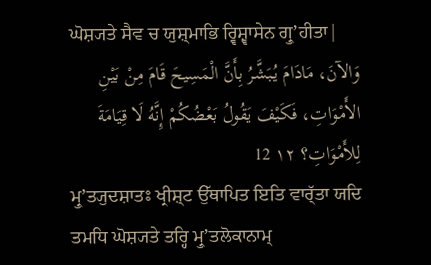ਘੋਸ਼੍ਯਤੇ ਸੈਵ ਚ ਯੁਸ਼੍ਮਾਭਿ ਰ੍ਵਿਸ਼੍ਵਾਸੇਨ ਗ੍ਰੁʼਹੀਤਾ|
وَالآنَ، مَادَامَ يُبَشَّرُ بِأَنَّ الْمَسِيحَ قَامَ مِنْ بَيْنِ الأَمْوَاتِ، فَكَيْفَ يَقُولُ بَعْضُكُمْ إِنَّهُ لَا قِيَامَةَ لِلأَمْوَاتِ؟ ١٢ 12
ਮ੍ਰੁʼਤ੍ਯੁਦਸ਼ਾਤਃ ਖ੍ਰੀਸ਼੍ਟ ਉੱਥਾਪਿਤ ਇਤਿ ਵਾਰ੍ੱਤਾ ਯਦਿ ਤਮਧਿ ਘੋਸ਼੍ਯਤੇ ਤਰ੍ਹਿ ਮ੍ਰੁʼਤਲੋਕਾਨਾਮ੍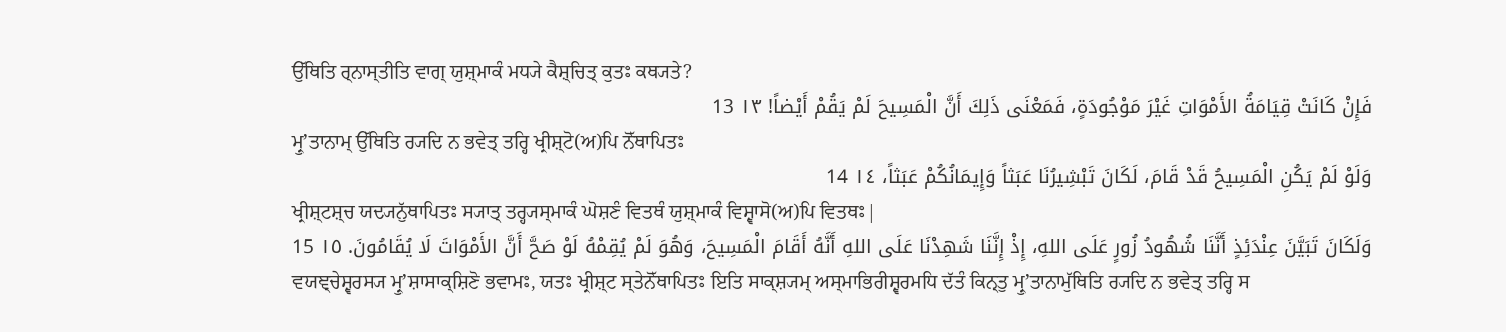ਉੱਥਿਤਿ ਰ੍ਨਾਸ੍ਤੀਤਿ ਵਾਗ੍ ਯੁਸ਼੍ਮਾਕੰ ਮਧ੍ਯੇ ਕੈਸ਼੍ਚਿਤ੍ ਕੁਤਃ ਕਥ੍ਯਤੇ?
فَإِنْ كَانَتْ قِيَامَةُ الأَمْوَاتِ غَيْرَ مَوْجُودَةٍ، فَمَعْنَى ذَلِكَ أَنَّ الْمَسِيحَ لَمْ يَقُمْ أَيْضاً! ١٣ 13
ਮ੍ਰੁʼਤਾਨਾਮ੍ ਉੱਥਿਤਿ ਰ੍ਯਦਿ ਨ ਭਵੇਤ੍ ਤਰ੍ਹਿ ਖ੍ਰੀਸ਼੍ਟੋ(ਅ)ਪਿ ਨੋੱਥਾਪਿਤਃ
وَلَوْ لَمْ يَكُنِ الْمَسِيحُ قَدْ قَامَ، لَكَانَ تَبْشِيرُنَا عَبَثاً وَإِيمَانُكُمْ عَبَثاً، ١٤ 14
ਖ੍ਰੀਸ਼੍ਟਸ਼੍ਚ ਯਦ੍ਯਨੁੱਥਾਪਿਤਃ ਸ੍ਯਾਤ੍ ਤਰ੍ਹ੍ਯਸ੍ਮਾਕੰ ਘੋਸ਼ਣੰ ਵਿਤਥੰ ਯੁਸ਼੍ਮਾਕੰ ਵਿਸ਼੍ਵਾਸੋ(ਅ)ਪਿ ਵਿਤਥਃ|
وَلَكَانَ تَبَيَّنَ عِنْدَئِذٍ أَنَّنَا شُهُودُ زُورٍ عَلَى اللهِ، إِذْ إِنَّنَا شَهِدْنَا عَلَى اللهِ أَنَّهُ أَقَامَ الْمَسِيحَ، وَهُوَ لَمْ يُقِمْهُ لَوْ صَحَّ أَنَّ الأَمْوَاتَ لَا يُقَامُونَ. ١٥ 15
ਵਯਞ੍ਚੇਸ਼੍ਵਰਸ੍ਯ ਮ੍ਰੁʼਸ਼ਾਸਾਕ੍ਸ਼ਿਣੋ ਭਵਾਮਃ, ਯਤਃ ਖ੍ਰੀਸ਼੍ਟ ਸ੍ਤੇਨੋੱਥਾਪਿਤਃ ਇਤਿ ਸਾਕ੍ਸ਼੍ਯਮ੍ ਅਸ੍ਮਾਭਿਰੀਸ਼੍ਵਰਮਧਿ ਦੱਤੰ ਕਿਨ੍ਤੁ ਮ੍ਰੁʼਤਾਨਾਮੁੱਥਿਤਿ ਰ੍ਯਦਿ ਨ ਭਵੇਤ੍ ਤਰ੍ਹਿ ਸ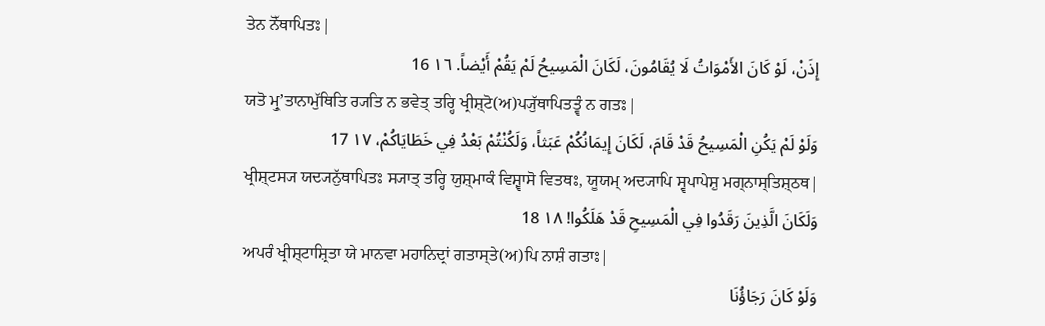ਤੇਨ ਨੋੱਥਾਪਿਤਃ|
إِذَنْ، لَوْ كَانَ الأَمْوَاتُ لَا يُقَامُونَ، لَكَانَ الْمَسِيحُ لَمْ يَقُمْ أَيْضاً. ١٦ 16
ਯਤੋ ਮ੍ਰੁʼਤਾਨਾਮੁੱਥਿਤਿ ਰ੍ਯਤਿ ਨ ਭਵੇਤ੍ ਤਰ੍ਹਿ ਖ੍ਰੀਸ਼੍ਟੋ(ਅ)ਪ੍ਯੁੱਥਾਪਿਤਤ੍ਵੰ ਨ ਗਤਃ|
وَلَوْ لَمْ يَكُنِ الْمَسِيحُ قَدْ قَامَ، لَكَانَ إِيمَانُكُمْ عَبَثاً، وَلَكُنْتُمْ بَعْدُ فِي خَطَايَاكُمْ، ١٧ 17
ਖ੍ਰੀਸ਼੍ਟਸ੍ਯ ਯਦ੍ਯਨੁੱਥਾਪਿਤਃ ਸ੍ਯਾਤ੍ ਤਰ੍ਹਿ ਯੁਸ਼੍ਮਾਕੰ ਵਿਸ਼੍ਵਾਸੋ ਵਿਤਥਃ, ਯੂਯਮ੍ ਅਦ੍ਯਾਪਿ ਸ੍ਵਪਾਪੇਸ਼ੁ ਮਗ੍ਨਾਸ੍ਤਿਸ਼੍ਠਥ|
وَلَكَانَ الَّذِينَ رَقَدُوا فِي الْمَسِيحِ قَدْ هَلَكُوا! ١٨ 18
ਅਪਰੰ ਖ੍ਰੀਸ਼੍ਟਾਸ਼੍ਰਿਤਾ ਯੇ ਮਾਨਵਾ ਮਹਾਨਿਦ੍ਰਾਂ ਗਤਾਸ੍ਤੇ(ਅ)ਪਿ ਨਾਸ਼ੰ ਗਤਾਃ|
وَلَوْ كَانَ رَجَاؤُنَا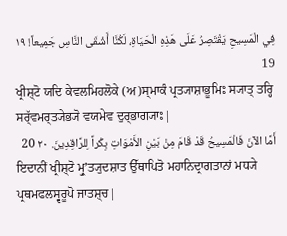فِي الْمَسِيحِ يَقْتَصِرُ عَلَى هَذِهِ الْحَيَاةِ، لَكُنَّا أَشْقَى النَّاسِ جَمِيعاً! ١٩ 19
ਖ੍ਰੀਸ਼੍ਟੋ ਯਦਿ ਕੇਵਲਮਿਹਲੋਕੇ (ਅ)ਸ੍ਮਾਕੰ ਪ੍ਰਤ੍ਯਾਸ਼ਾਭੂਮਿਃ ਸ੍ਯਾਤ੍ ਤਰ੍ਹਿ ਸਰ੍ੱਵਮਰ੍ਤ੍ਯੇਭ੍ਯੋ ਵਯਮੇਵ ਦੁਰ੍ਭਾਗ੍ਯਾਃ|
أَمَّا الآنَ فَالْمَسِيحُ قَدْ قَامَ مِنْ بَيْنِ الأَمْوَاتِ بِكْراً لِلرَّاقِدِينَ. ٢٠ 20
ਇਦਾਨੀਂ ਖ੍ਰੀਸ਼੍ਟੋ ਮ੍ਰੁʼਤ੍ਯੁਦਸ਼ਾਤ ਉੱਥਾਪਿਤੋ ਮਹਾਨਿਦ੍ਰਾਗਤਾਨਾਂ ਮਧ੍ਯੇ ਪ੍ਰਥਮਫਲਸ੍ਵਰੂਪੋ ਜਾਤਸ਼੍ਚ|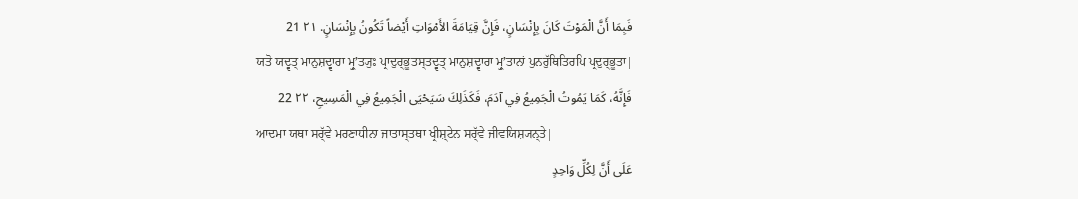فَبِمَا أَنَّ الْمَوْتَ كَانَ بِإِنْسَانٍ، فَإِنَّ قِيَامَةَ الأَمْوَاتِ أَيْضاً تَكُونُ بِإِنْسَانٍ. ٢١ 21
ਯਤੋ ਯਦ੍ਵਤ੍ ਮਾਨੁਸ਼ਦ੍ਵਾਰਾ ਮ੍ਰੁʼਤ੍ਯੁਃ ਪ੍ਰਾਦੁਰ੍ਭੂਤਸ੍ਤਦ੍ਵਤ੍ ਮਾਨੁਸ਼ਦ੍ਵਾਰਾ ਮ੍ਰੁʼਤਾਨਾਂ ਪੁਨਰੁੱਥਿਤਿਰਪਿ ਪ੍ਰਦੁਰ੍ਭੂਤਾ|
فَإِنَّهُ، كَمَا يَمُوتُ الْجَمِيعُ فِي آدَمَ، فَكَذَلِكَ سَيَحْيَى الْجَمِيعُ فِي الْمَسِيحِ، ٢٢ 22
ਆਦਮਾ ਯਥਾ ਸਰ੍ੱਵੇ ਮਰਣਾਧੀਨਾ ਜਾਤਾਸ੍ਤਥਾ ਖ੍ਰੀਸ਼੍ਟੇਨ ਸਰ੍ੱਵੇ ਜੀਵਯਿਸ਼੍ਯਨ੍ਤੇ|
عَلَى أَنَّ لِكُلِّ وَاحِدٍ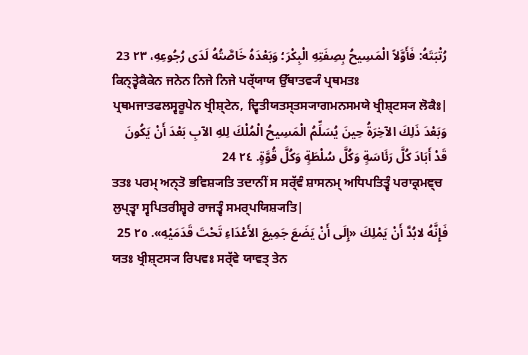رُتْبَتَهُ: فَأَوَّلاً الْمَسِيحُ بِصِفَتِهِ الْبِكْرَ؛ وَبَعْدَهُ خَاصَّتُهُ لَدَى رُجُوعِهِ، ٢٣ 23
ਕਿਨ੍ਤ੍ਵੇਕੈਕੇਨ ਜਨੇਨ ਨਿਜੇ ਨਿਜੇ ਪਰ੍ੱਯਾਯ ਉੱਥਾਤਵ੍ਯੰ ਪ੍ਰਥਮਤਃ ਪ੍ਰਥਮਜਾਤਫਲਸ੍ਵਰੂਪੇਨ ਖ੍ਰੀਸ਼੍ਟੇਨ, ਦ੍ਵਿਤੀਯਤਸ੍ਤਸ੍ਯਾਗਮਨਸਮਯੇ ਖ੍ਰੀਸ਼੍ਟਸ੍ਯ ਲੋਕੈਃ|
وَبَعْدَ ذَلِكَ الآخِرَةُ حِينَ يُسَلِّمُ الْمَسِيحُ الْمُلْكَ لِلهِ الآبِ بَعْدَ أَنْ يَكُونَ قَدْ أَبَادَ كُلَّ رَئَاسَةٍ وَكُلَّ سُلْطَةٍ وَكُلَّ قُوَّةٍ. ٢٤ 24
ਤਤਃ ਪਰਮ੍ ਅਨ੍ਤੋ ਭਵਿਸ਼੍ਯਤਿ ਤਦਾਨੀਂ ਸ ਸਰ੍ੱਵੰ ਸ਼ਾਸਨਮ੍ ਅਧਿਪਤਿਤ੍ਵੰ ਪਰਾਕ੍ਰਮਞ੍ਚ ਲੁਪ੍ਤ੍ਵਾ ਸ੍ਵਪਿਤਰੀਸ਼੍ਵਰੇ ਰਾਜਤ੍ਵੰ ਸਮਰ੍ਪਯਿਸ਼੍ਯਤਿ|
فَإِنَّهُ لابُدَّ أَنْ يَمْلِكَ «إِلَى أَنْ يَضَعَ جَمِيعَ الأَعْدَاءِ تَحْتَ قَدَمَيْهِ». ٢٥ 25
ਯਤਃ ਖ੍ਰੀਸ਼੍ਟਸ੍ਯ ਰਿਪਵਃ ਸਰ੍ੱਵੇ ਯਾਵਤ੍ ਤੇਨ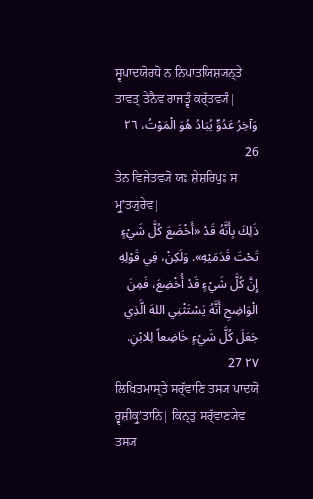ਸ੍ਵਪਾਦਯੋਰਧੋ ਨ ਨਿਪਾਤਯਿਸ਼੍ਯਨ੍ਤੇ ਤਾਵਤ੍ ਤੇਨੈਵ ਰਾਜਤ੍ਵੰ ਕਰ੍ੱਤਵ੍ਯੰ|
وَآخِرُ عَدُوٍّ يُبَادُ هُوَ الْمَوْتُ، ٢٦ 26
ਤੇਨ ਵਿਜੇਤਵ੍ਯੋ ਯਃ ਸ਼ੇਸ਼ਰਿਪੁਃ ਸ ਮ੍ਰੁʼਤ੍ਯੁਰੇਵ|
ذَلِكَ بِأَنَّهُ قَدْ «أَخْضَعَ كُلَّ شَيْءٍ تَحْتَ قَدَمَيْهِ». وَلَكِنْ، فِي قَوْلِهِ إِنَّ كُلَّ شَيْءٍ قَدْ أُخْضِعَ، فَمِنَ الْوَاضِحِ أَنَّهُ يَسْتَثْنِي اللهَ الَّذِي جَعَلَ كُلَّ شَيْءٍ خَاضِعاً لِلابْنِ. ٢٧ 27
ਲਿਖਿਤਮਾਸ੍ਤੇ ਸਰ੍ੱਵਾਣਿ ਤਸ੍ਯ ਪਾਦਯੋ ਰ੍ਵਸ਼ੀਕ੍ਰੁʼਤਾਨਿ| ਕਿਨ੍ਤੁ ਸਰ੍ੱਵਾਣ੍ਯੇਵ ਤਸ੍ਯ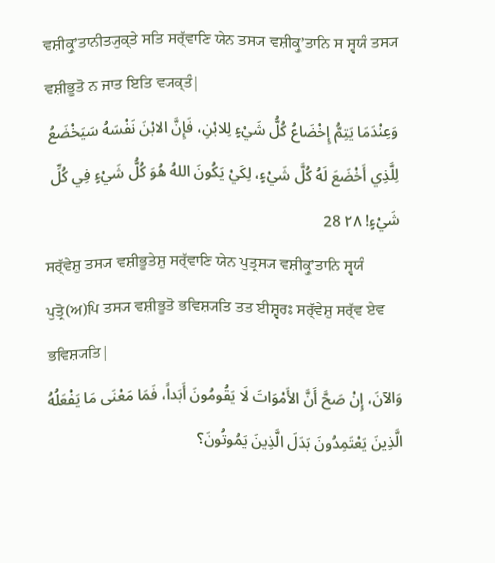ਵਸ਼ੀਕ੍ਰੁʼਤਾਨੀਤ੍ਯੁਕ੍ਤੇ ਸਤਿ ਸਰ੍ੱਵਾਣਿ ਯੇਨ ਤਸ੍ਯ ਵਸ਼ੀਕ੍ਰੁʼਤਾਨਿ ਸ ਸ੍ਵਯੰ ਤਸ੍ਯ ਵਸ਼ੀਭੂਤੋ ਨ ਜਾਤ ਇਤਿ ਵ੍ਯਕ੍ਤੰ|
وَعِنْدَمَا يَتِمُّ إِخْضَاعُ كُلُّ شَيْءٍ لِلابْنِ، فَإِنَّ الابْنَ نَفْسَهُ سَيَخْضَعُ لِلَّذِي أَخْضَعَ لَهُ كُلَّ شَيْءٍ، لِكَيْ يَكُونَ اللهُ هُوَ كُلُّ شَيْءٍ فِي كُلِّ شَيْءٍ! ٢٨ 28
ਸਰ੍ੱਵੇਸ਼ੁ ਤਸ੍ਯ ਵਸ਼ੀਭੂਤੇਸ਼ੁ ਸਰ੍ੱਵਾਣਿ ਯੇਨ ਪੁਤ੍ਰਸ੍ਯ ਵਸ਼ੀਕ੍ਰੁʼਤਾਨਿ ਸ੍ਵਯੰ ਪੁਤ੍ਰੋ(ਅ)ਪਿ ਤਸ੍ਯ ਵਸ਼ੀਭੂਤੋ ਭਵਿਸ਼੍ਯਤਿ ਤਤ ਈਸ਼੍ਵਰਃ ਸਰ੍ੱਵੇਸ਼ੁ ਸਰ੍ੱਵ ਏਵ ਭਵਿਸ਼੍ਯਤਿ|
وَالآنَ، إِنْ صَحَّ أَنَّ الأَمْوَاتَ لَا يَقُومُونَ أَبَداً، فَمَا مَعْنَى مَا يَفْعَلُهُ الَّذِينَ يَعْتَمِدُونَ بَدَلَ الَّذِينَ يَمُوتُونَ؟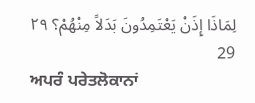لِمَاذَا إِذَنْ يَعْتَمِدُونَ بَدَلاً مِنْهُمْ؟ ٢٩ 29
ਅਪਰੰ ਪਰੇਤਲੋਕਾਨਾਂ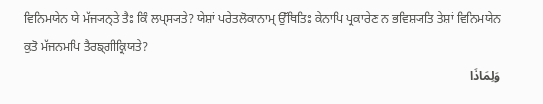ਵਿਨਿਮਯੇਨ ਯੇ ਮੱਜ੍ਯਨ੍ਤੇ ਤੈਃ ਕਿੰ ਲਪ੍ਸ੍ਯਤੇ? ਯੇਸ਼ਾਂ ਪਰੇਤਲੋਕਾਨਾਮ੍ ਉੱਥਿਤਿਃ ਕੇਨਾਪਿ ਪ੍ਰਕਾਰੇਣ ਨ ਭਵਿਸ਼੍ਯਤਿ ਤੇਸ਼ਾਂ ਵਿਨਿਮਯੇਨ ਕੁਤੋ ਮੱਜਨਮਪਿ ਤੈਰਙ੍ਗੀਕ੍ਰਿਯਤੇ?
وَلِمَاذَا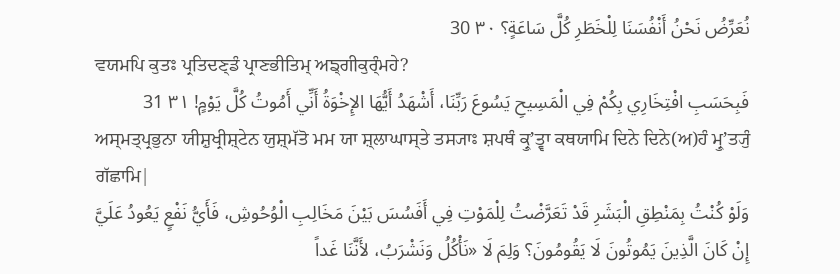نُعَرِّضُ نَحْنُ أَنْفُسَنَا لِلْخَطَرِ كُلَّ سَاعَةٍ؟ ٣٠ 30
ਵਯਮਪਿ ਕੁਤਃ ਪ੍ਰਤਿਦਣ੍ਡੰ ਪ੍ਰਾਣਭੀਤਿਮ੍ ਅਙ੍ਗੀਕੁਰ੍ੰਮਹੇ?
فَبِحَسَبِ افْتِخَارِي بِكُمْ فِي الْمَسِيحِ يَسُوعَ رَبِّنَا، أَشْهَدُ أَيُّهَا الإِخْوَةُ أَنِّي أَمُوتُ كُلَّ يَوْمٍ! ٣١ 31
ਅਸ੍ਮਤ੍ਪ੍ਰਭੁਨਾ ਯੀਸ਼ੁਖ੍ਰੀਸ਼੍ਟੇਨ ਯੁਸ਼੍ਮੱਤੋ ਮਮ ਯਾ ਸ਼੍ਲਾਘਾਸ੍ਤੇ ਤਸ੍ਯਾਃ ਸ਼ਪਥੰ ਕ੍ਰੁʼਤ੍ਵਾ ਕਥਯਾਮਿ ਦਿਨੇ ਦਿਨੇ(ਅ)ਹੰ ਮ੍ਰੁʼਤ੍ਯੁੰ ਗੱਛਾਮਿ|
وَلَوْ كُنْتُ بِمَنْطِقِ الْبَشَرِ قَدْ تَعَرَّضْتُ لِلْمَوْتِ فِي أَفَسُسَ بَيْنَ مَخَالِبِ الْوُحُوشِ، فَأَيُّ نَفْعٍ يَعُودُ عَلَيَّ إِنْ كَانَ الَّذِينَ يَمُوتُونَ لَا يَقُومُونَ؟ وَلِمَ لَا «نَأْكُلُ وَنَشْرَبُ، لأَنَّنَا غَداً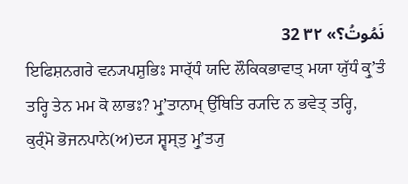نَمُوتُ؟» ٣٢ 32
ਇਫਿਸ਼ਨਗਰੇ ਵਨ੍ਯਪਸ਼ੁਭਿਃ ਸਾਰ੍ੱਧੰ ਯਦਿ ਲੌਕਿਕਭਾਵਾਤ੍ ਮਯਾ ਯੁੱਧੰ ਕ੍ਰੁʼਤੰ ਤਰ੍ਹਿ ਤੇਨ ਮਮ ਕੋ ਲਾਭਃ? ਮ੍ਰੁʼਤਾਨਾਮ੍ ਉੱਥਿਤਿ ਰ੍ਯਦਿ ਨ ਭਵੇਤ੍ ਤਰ੍ਹਿ, ਕੁਰ੍ੰਮੋ ਭੋਜਨਪਾਨੇ(ਅ)ਦ੍ਯ ਸ਼੍ਵਸ੍ਤੁ ਮ੍ਰੁʼਤ੍ਯੁ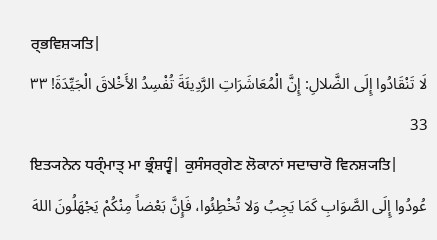ਰ੍ਭਵਿਸ਼੍ਯਤਿ|
لَا تَنْقَادُوا إِلَى الضَّلالِ: إِنَّ الْمُعَاشَرَاتِ الرَّدِيئَةَ تُفْسِدُ الأَخْلاقَ الْجَيِّدَةَ! ٣٣ 33
ਇਤ੍ਯਨੇਨ ਧਰ੍ੰਮਾਤ੍ ਮਾ ਭ੍ਰੰਸ਼ਧ੍ਵੰ| ਕੁਸੰਸਰ੍ਗੇਣ ਲੋਕਾਨਾਂ ਸਦਾਚਾਰੋ ਵਿਨਸ਼੍ਯਤਿ|
عُودُوا إِلَى الصَّوَابِ كَمَا يَجِبُ وَلا تُخْطِئُوا، فَإِنَّ بَعْضاً مِنْكُمْ يَجْهَلُونَ اللهَ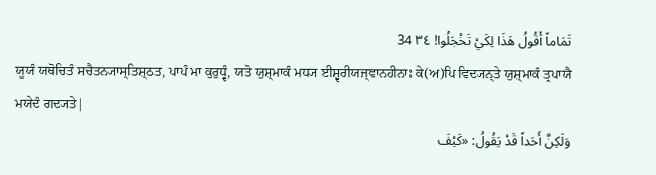تَمَاماً أَقُولُ هَذَا لِكَيْ تَخْجَلُوا! ٣٤ 34
ਯੂਯੰ ਯਥੋਚਿਤੰ ਸਚੈਤਨ੍ਯਾਸ੍ਤਿਸ਼੍ਠਤ, ਪਾਪੰ ਮਾ ਕੁਰੁਧ੍ਵੰ, ਯਤੋ ਯੁਸ਼੍ਮਾਕੰ ਮਧ੍ਯ ਈਸ਼੍ਵਰੀਯਜ੍ਞਾਨਹੀਨਾਃ ਕੇ(ਅ)ਪਿ ਵਿਦ੍ਯਨ੍ਤੇ ਯੁਸ਼੍ਮਾਕੰ ਤ੍ਰਪਾਯੈ ਮਯੇਦੰ ਗਦ੍ਯਤੇ|
وَلَكِنَّ أَحَداً قَدْ يَقُولُ: «كَيْفَ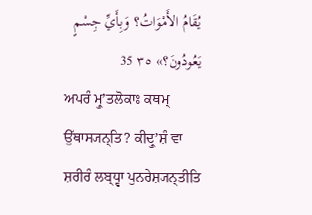يُقَامُ الأَمْوَاتُ؟ وَبِأَيِّ جِسْمٍ يَعُودُونَ؟» ٣٥ 35
ਅਪਰੰ ਮ੍ਰੁʼਤਲੋਕਾਃ ਕਥਮ੍ ਉੱਥਾਸ੍ਯਨ੍ਤਿ? ਕੀਦ੍ਰੁʼਸ਼ੰ ਵਾ ਸ਼ਰੀਰੰ ਲਬ੍ਧ੍ਵਾ ਪੁਨਰੇਸ਼੍ਯਨ੍ਤੀਤਿ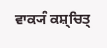ਵਾਕ੍ਯੰ ਕਸ਼੍ਚਿਤ੍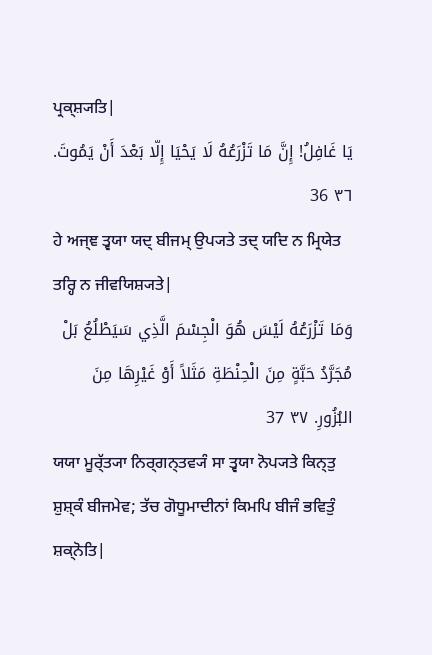ਪ੍ਰਕ੍ਸ਼੍ਯਤਿ|
يَا غَافِلُ! إِنَّ مَا تَزْرَعُهُ لَا يَحْيَا إِلّا بَعْدَ أَنْ يَمُوتَ. ٣٦ 36
ਹੇ ਅਜ੍ਞ ਤ੍ਵਯਾ ਯਦ੍ ਬੀਜਮ੍ ਉਪ੍ਯਤੇ ਤਦ੍ ਯਦਿ ਨ ਮ੍ਰਿਯੇਤ ਤਰ੍ਹਿ ਨ ਜੀਵਯਿਸ਼੍ਯਤੇ|
وَمَا تَزْرَعُهُ لَيْسَ هُوَ الْجِسْمَ الَّذِي سَيَطْلُعُ بَلْ مُجَرَّدُ حَبَّةٍ مِنَ الْحِنْطَةِ مَثَلاً أَوْ غَيْرِهَا مِنَ البُزُورِ. ٣٧ 37
ਯਯਾ ਮੂਰ੍ੱਤ੍ਯਾ ਨਿਰ੍ਗਨ੍ਤਵ੍ਯੰ ਸਾ ਤ੍ਵਯਾ ਨੋਪ੍ਯਤੇ ਕਿਨ੍ਤੁ ਸ਼ੁਸ਼੍ਕੰ ਬੀਜਮੇਵ; ਤੱਚ ਗੋਧੂਮਾਦੀਨਾਂ ਕਿਮਪਿ ਬੀਜੰ ਭਵਿਤੁੰ ਸ਼ਕ੍ਨੋਤਿ|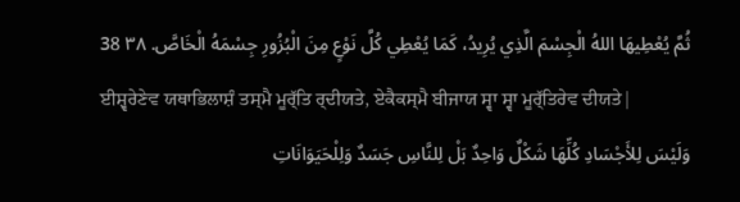ثُمَّ يُعْطِيهَا اللهُ الْجِسْمَ الَّذِي يُرِيدُ، كَمَا يُعْطِي كُلَّ نَوْعٍ مِنَ الْبُزُورِ جِسْمَهُ الْخَاصَّ. ٣٨ 38
ਈਸ਼੍ਵਰੇਣੇਵ ਯਥਾਭਿਲਾਸ਼ੰ ਤਸ੍ਮੈ ਮੂਰ੍ੱਤਿ ਰ੍ਦੀਯਤੇ, ਏਕੈਕਸ੍ਮੈ ਬੀਜਾਯ ਸ੍ਵਾ ਸ੍ਵਾ ਮੂਰ੍ੱਤਿਰੇਵ ਦੀਯਤੇ|
وَلَيْسَ لِلأَجْسَادِ كُلِّهَا شَكْلٌ وَاحِدٌ بَلْ لِلنَّاسِ جَسَدٌ وَلِلْحَيَوَانَاتِ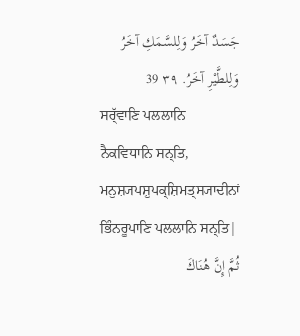جَسَدٌ آخَرُ وَلِلسَّمَكِ آخَرُ وَلِلطَّيْرِ آخَرُ. ٣٩ 39
ਸਰ੍ੱਵਾਣਿ ਪਲਲਾਨਿ ਨੈਕਵਿਧਾਨਿ ਸਨ੍ਤਿ, ਮਨੁਸ਼੍ਯਪਸ਼ੁਪਕ੍ਸ਼ਿਮਤ੍ਸ੍ਯਾਦੀਨਾਂ ਭਿੰਨਰੂਪਾਣਿ ਪਲਲਾਨਿ ਸਨ੍ਤਿ|
ثُمَّ إِنَّ هُنَاكَ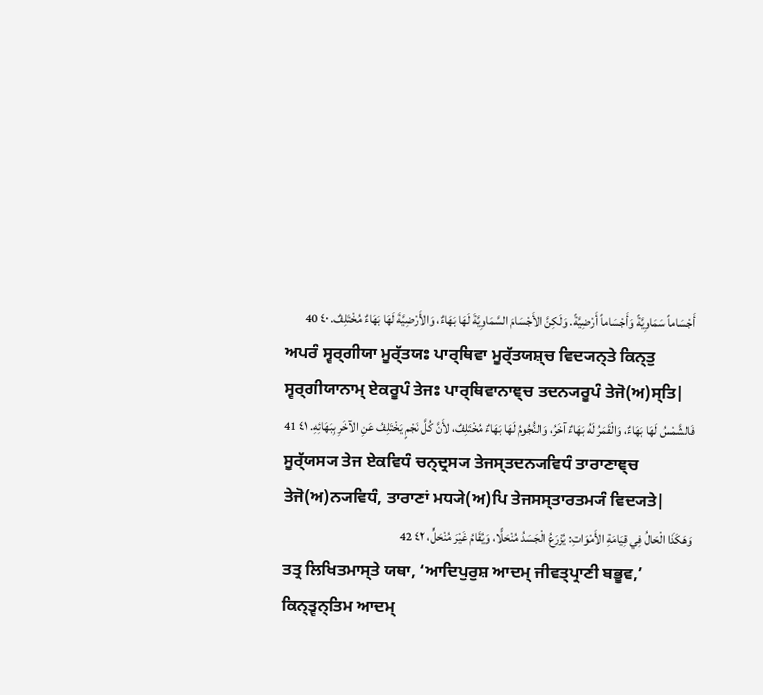أَجْسَاماً سَمَاوِيَّةً وَأَجْسَاماً أَرْضِيَّةً. وَلَكِنَّ الأَجْسَامَ السَّمَاوِيَّةَ لَهَا بَهَاءٌ، وَالأَرْضِيَّةَ لَهَا بَهَاءٌ مُخْتَلِفٌ. ٤٠ 40
ਅਪਰੰ ਸ੍ਵਰ੍ਗੀਯਾ ਮੂਰ੍ੱਤਯਃ ਪਾਰ੍ਥਿਵਾ ਮੂਰ੍ੱਤਯਸ਼੍ਚ ਵਿਦ੍ਯਨ੍ਤੇ ਕਿਨ੍ਤੁ ਸ੍ਵਰ੍ਗੀਯਾਨਾਮ੍ ਏਕਰੂਪੰ ਤੇਜਃ ਪਾਰ੍ਥਿਵਾਨਾਞ੍ਚ ਤਦਨ੍ਯਰੂਪੰ ਤੇਜੋ(ਅ)ਸ੍ਤਿ|
فَالشَّمْسُ لَهَا بَهَاءٌ، وَالْقَمَرُ لَهُ بَهَاءٌ آخَرُ، وَالنُّجُومُ لَهَا بَهَاءٌ مُخْتَلِفٌ، لأَنَّ كُلَّ نَجْمٍ يَخْتَلِفُ عَنِ الآخَرِ بِبَهَائِهِ. ٤١ 41
ਸੂਰ੍ੱਯਸ੍ਯ ਤੇਜ ਏਕਵਿਧੰ ਚਨ੍ਦ੍ਰਸ੍ਯ ਤੇਜਸ੍ਤਦਨ੍ਯਵਿਧੰ ਤਾਰਾਣਾਞ੍ਚ ਤੇਜੋ(ਅ)ਨ੍ਯਵਿਧੰ, ਤਾਰਾਣਾਂ ਮਧ੍ਯੇ(ਅ)ਪਿ ਤੇਜਸਸ੍ਤਾਰਤਮ੍ਯੰ ਵਿਦ੍ਯਤੇ|
وَهَكَذَا الْحَالُ فِي قِيَامَةِ الأَمْوَاتِ: يُزْرَعُ الْجَسَدُ مُنْحَلًّا، وَيُقَامُ غَيْرَ مُنْحَلٍّ، ٤٢ 42
ਤਤ੍ਰ ਲਿਖਿਤਮਾਸ੍ਤੇ ਯਥਾ, ‘ਆਦਿਪੁਰੁਸ਼ ਆਦਮ੍ ਜੀਵਤ੍ਪ੍ਰਾਣੀ ਬਭੂਵ,’ ਕਿਨ੍ਤ੍ਵਨ੍ਤਿਮ ਆਦਮ੍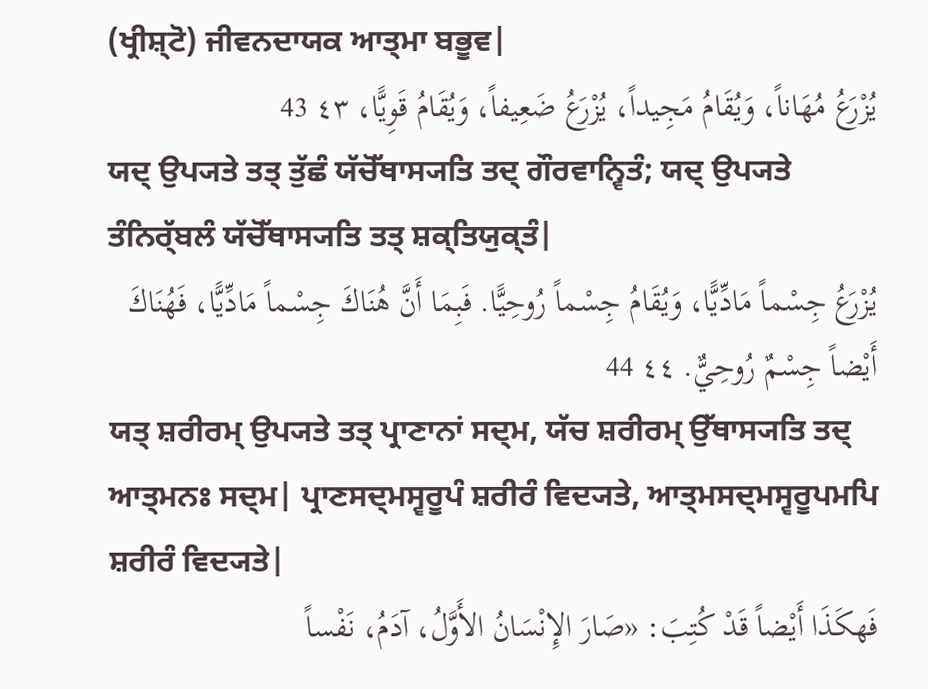(ਖ੍ਰੀਸ਼੍ਟੋ) ਜੀਵਨਦਾਯਕ ਆਤ੍ਮਾ ਬਭੂਵ|
يُزْرَعُ مُهَاناً، وَيُقَامُ مَجِيداً، يُزْرَعُ ضَعِيفاً، وَيُقَامُ قَوِيًّا، ٤٣ 43
ਯਦ੍ ਉਪ੍ਯਤੇ ਤਤ੍ ਤੁੱਛੰ ਯੱਚੋੱਥਾਸ੍ਯਤਿ ਤਦ੍ ਗੌਰਵਾਨ੍ਵਿਤੰ; ਯਦ੍ ਉਪ੍ਯਤੇ ਤੰਨਿਰ੍ੱਬਲੰ ਯੱਚੋੱਥਾਸ੍ਯਤਿ ਤਤ੍ ਸ਼ਕ੍ਤਿਯੁਕ੍ਤੰ|
يُزْرَعُ جِسْماً مَادِّيًّا، وَيُقَامُ جِسْماً رُوحِيًّا. فَبِمَا أَنَّ هُنَاكَ جِسْماً مَادِّيًّا، فَهُنَاكَ أَيْضاً جِسْمٌ رُوحِيٌّ. ٤٤ 44
ਯਤ੍ ਸ਼ਰੀਰਮ੍ ਉਪ੍ਯਤੇ ਤਤ੍ ਪ੍ਰਾਣਾਨਾਂ ਸਦ੍ਮ, ਯੱਚ ਸ਼ਰੀਰਮ੍ ਉੱਥਾਸ੍ਯਤਿ ਤਦ੍ ਆਤ੍ਮਨਃ ਸਦ੍ਮ| ਪ੍ਰਾਣਸਦ੍ਮਸ੍ਵਰੂਪੰ ਸ਼ਰੀਰੰ ਵਿਦ੍ਯਤੇ, ਆਤ੍ਮਸਦ੍ਮਸ੍ਵਰੂਪਮਪਿ ਸ਼ਰੀਰੰ ਵਿਦ੍ਯਤੇ|
فَهكَذَا أَيْضاً قَدْ كُتِبَ: «صَارَ الإِنْسَانُ الأَوَّلُ، آدَمُ، نَفْساً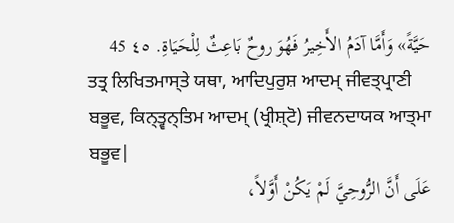حَيَّةً» وَأَمَّا آدَمُ الأَخِيرُ فَهُوَ روحٌ بَاعِثٌ لِلْحَيَاةِ. ٤٥ 45
ਤਤ੍ਰ ਲਿਖਿਤਮਾਸ੍ਤੇ ਯਥਾ, ਆਦਿਪੁਰੁਸ਼ ਆਦਮ੍ ਜੀਵਤ੍ਪ੍ਰਾਣੀ ਬਭੂਵ, ਕਿਨ੍ਤ੍ਵਨ੍ਤਿਮ ਆਦਮ੍ (ਖ੍ਰੀਸ਼੍ਟੋ) ਜੀਵਨਦਾਯਕ ਆਤ੍ਮਾ ਬਭੂਵ|
عَلَى أَنَّ الرُّوحِيَّ لَمْ يَكُنْ أَوَّلاً،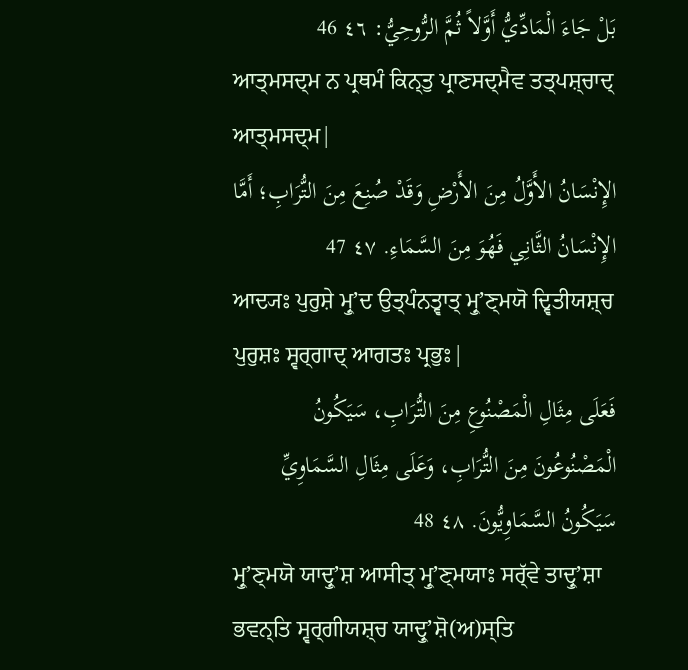بَلْ جَاءَ الْمَادِّيُّ أَوَّلاً ثُمَّ الرُّوحِيُّ: ٤٦ 46
ਆਤ੍ਮਸਦ੍ਮ ਨ ਪ੍ਰਥਮੰ ਕਿਨ੍ਤੁ ਪ੍ਰਾਣਸਦ੍ਮੈਵ ਤਤ੍ਪਸ਼੍ਚਾਦ੍ ਆਤ੍ਮਸਦ੍ਮ|
الإِنْسَانُ الأَوَّلُ مِنَ الأَرْضِ وَقَدْ صُنِعَ مِنَ التُّرَابِ؛ أَمَّا الإِنْسَانُ الثَّانِي فَهُوَ مِنَ السَّمَاءِ. ٤٧ 47
ਆਦ੍ਯਃ ਪੁਰੁਸ਼ੇ ਮ੍ਰੁʼਦ ਉਤ੍ਪੰਨਤ੍ਵਾਤ੍ ਮ੍ਰੁʼਣ੍ਮਯੋ ਦ੍ਵਿਤੀਯਸ਼੍ਚ ਪੁਰੁਸ਼ਃ ਸ੍ਵਰ੍ਗਾਦ੍ ਆਗਤਃ ਪ੍ਰਭੁਃ|
فَعَلَى مِثَالِ الْمَصْنُوعِ مِنَ التُّرَابِ، سَيَكُونُ الْمَصْنُوعُونَ مِنَ التُّرَابِ، وَعَلَى مِثَالِ السَّمَاوِيِّ سَيَكُونُ السَّمَاوِيُّونَ. ٤٨ 48
ਮ੍ਰੁʼਣ੍ਮਯੋ ਯਾਦ੍ਰੁʼਸ਼ ਆਸੀਤ੍ ਮ੍ਰੁʼਣ੍ਮਯਾਃ ਸਰ੍ੱਵੇ ਤਾਦ੍ਰੁʼਸ਼ਾ ਭਵਨ੍ਤਿ ਸ੍ਵਰ੍ਗੀਯਸ਼੍ਚ ਯਾਦ੍ਰੁʼਸ਼ੋ(ਅ)ਸ੍ਤਿ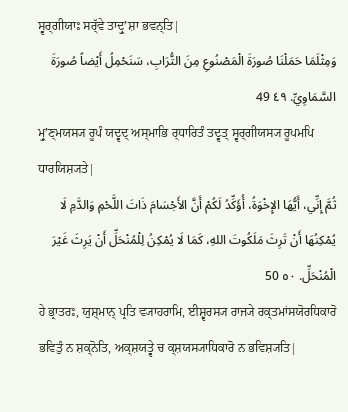ਸ੍ਵਰ੍ਗੀਯਾਃ ਸਰ੍ੱਵੇ ਤਾਦ੍ਰੁʼਸ਼ਾ ਭਵਨ੍ਤਿ|
وَمِثْلَمَا حَمَلْنَا صُورَةَ الْمَصْنُوعِ مِنَ التُّرَابِ، سَنَحْمِلُ أَيْضاً صُورَةَ السَّمَاوِيِّ. ٤٩ 49
ਮ੍ਰੁʼਣ੍ਮਯਸ੍ਯ ਰੂਪੰ ਯਦ੍ਵਦ੍ ਅਸ੍ਮਾਭਿ ਰ੍ਧਾਰਿਤੰ ਤਦ੍ਵਤ੍ ਸ੍ਵਰ੍ਗੀਯਸ੍ਯ ਰੂਪਮਪਿ ਧਾਰਯਿਸ਼੍ਯਤੇ|
ثُمَّ إِنِّي، أَيُّهَا الإِخْوَةُ، أُؤَكِّدُ لَكُمْ أَنَّ الأَجْسَامَ ذَاتَ اللَّحْمِ وَالدَّمِ لَا يُمْكِنُهَا أَنْ تَرِثَ مَلَكُوتَ اللهِ، كَمَا لَا يُمْكِنُ لِلْمُنْحَلِّ أَنْ يَرِثَ غَيْرَ الْمُنْحَلِّ. ٥٠ 50
ਹੇ ਭ੍ਰਾਤਰਃ, ਯੁਸ਼੍ਮਾਨ੍ ਪ੍ਰਤਿ ਵ੍ਯਾਹਰਾਮਿ, ਈਸ਼੍ਵਰਸ੍ਯ ਰਾਜ੍ਯੇ ਰਕ੍ਤਮਾਂਸਯੋਰਧਿਕਾਰੋ ਭਵਿਤੁੰ ਨ ਸ਼ਕ੍ਨੋਤਿ, ਅਕ੍ਸ਼ਯਤ੍ਵੇ ਚ ਕ੍ਸ਼ਯਸ੍ਯਾਧਿਕਾਰੋ ਨ ਭਵਿਸ਼੍ਯਤਿ|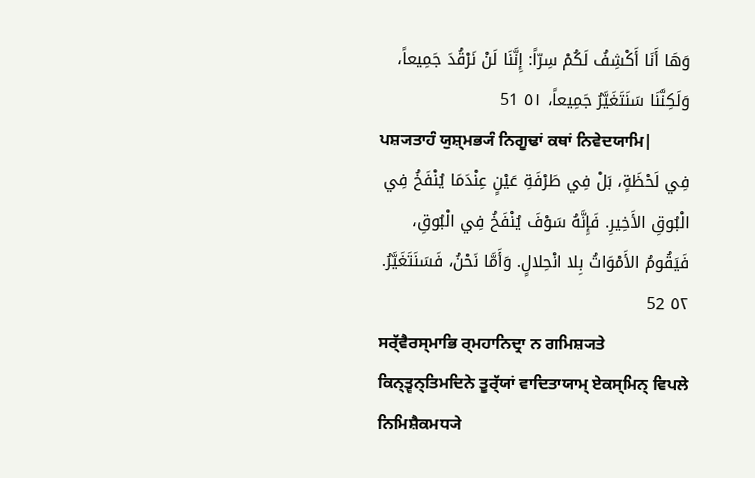وَهَا أَنَا أَكْشِفُ لَكُمْ سِرّاً: إِنَّنَا لَنْ نَرْقُدَ جَمِيعاً، وَلَكِنَّنَا سَنَتَغَيَّرُ جَمِيعاً، ٥١ 51
ਪਸ਼੍ਯਤਾਹੰ ਯੁਸ਼੍ਮਭ੍ਯੰ ਨਿਗੂਢਾਂ ਕਥਾਂ ਨਿਵੇਦਯਾਮਿ|
فِي لَحْظَةٍ، بَلْ فِي طَرْفَةِ عَيْنٍ عِنْدَمَا يُنْفَخُ فِي الْبُوقِ الأَخِيرِ. فَإِنَّهُ سَوْفَ يُنْفَخُ فِي الْبُوقِ، فَيَقُومُ الأَمْوَاتُ بِلا انْحِلالٍ. وَأَمَّا نَحْنُ، فَسَنَتَغَيَّرُ. ٥٢ 52
ਸਰ੍ੱਵੈਰਸ੍ਮਾਭਿ ਰ੍ਮਹਾਨਿਦ੍ਰਾ ਨ ਗਮਿਸ਼੍ਯਤੇ ਕਿਨ੍ਤ੍ਵਨ੍ਤਿਮਦਿਨੇ ਤੂਰ੍ੱਯਾਂ ਵਾਦਿਤਾਯਾਮ੍ ਏਕਸ੍ਮਿਨ੍ ਵਿਪਲੇ ਨਿਮਿਸ਼ੈਕਮਧ੍ਯੇ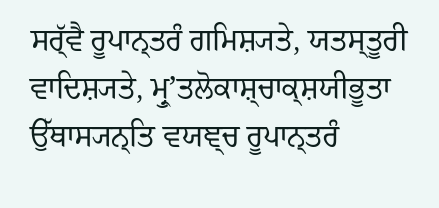ਸਰ੍ੱਵੈ ਰੂਪਾਨ੍ਤਰੰ ਗਮਿਸ਼੍ਯਤੇ, ਯਤਸ੍ਤੂਰੀ ਵਾਦਿਸ਼੍ਯਤੇ, ਮ੍ਰੁʼਤਲੋਕਾਸ਼੍ਚਾਕ੍ਸ਼ਯੀਭੂਤਾ ਉੱਥਾਸ੍ਯਨ੍ਤਿ ਵਯਞ੍ਚ ਰੂਪਾਨ੍ਤਰੰ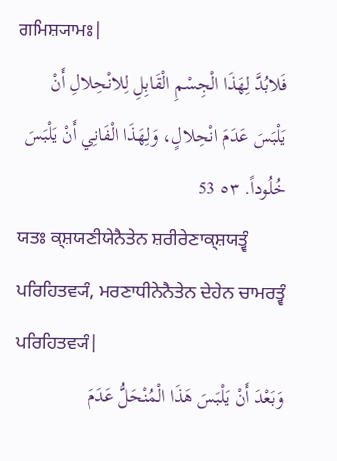ਗਮਿਸ਼੍ਯਾਮਃ|
فَلابُدَّ لِهَذَا الْجِسْمِ الْقَابِلِ لِلانْحِلالِ أَنْ يَلْبَسَ عَدَمَ انْحِلالٍ، وَلِهَذَا الْفَانِي أَنْ يَلْبَسَ خُلُوداً. ٥٣ 53
ਯਤਃ ਕ੍ਸ਼ਯਣੀਯੇਨੈਤੇਨ ਸ਼ਰੀਰੇਣਾਕ੍ਸ਼ਯਤ੍ਵੰ ਪਰਿਹਿਤਵ੍ਯੰ, ਮਰਣਾਧੀਨੇਨੈਤੇਨ ਦੇਹੇਨ ਚਾਮਰਤ੍ਵੰ ਪਰਿਹਿਤਵ੍ਯੰ|
وَبَعْدَ أَنْ يَلْبَسَ هَذَا الْمُنْحَلُّ عَدَمَ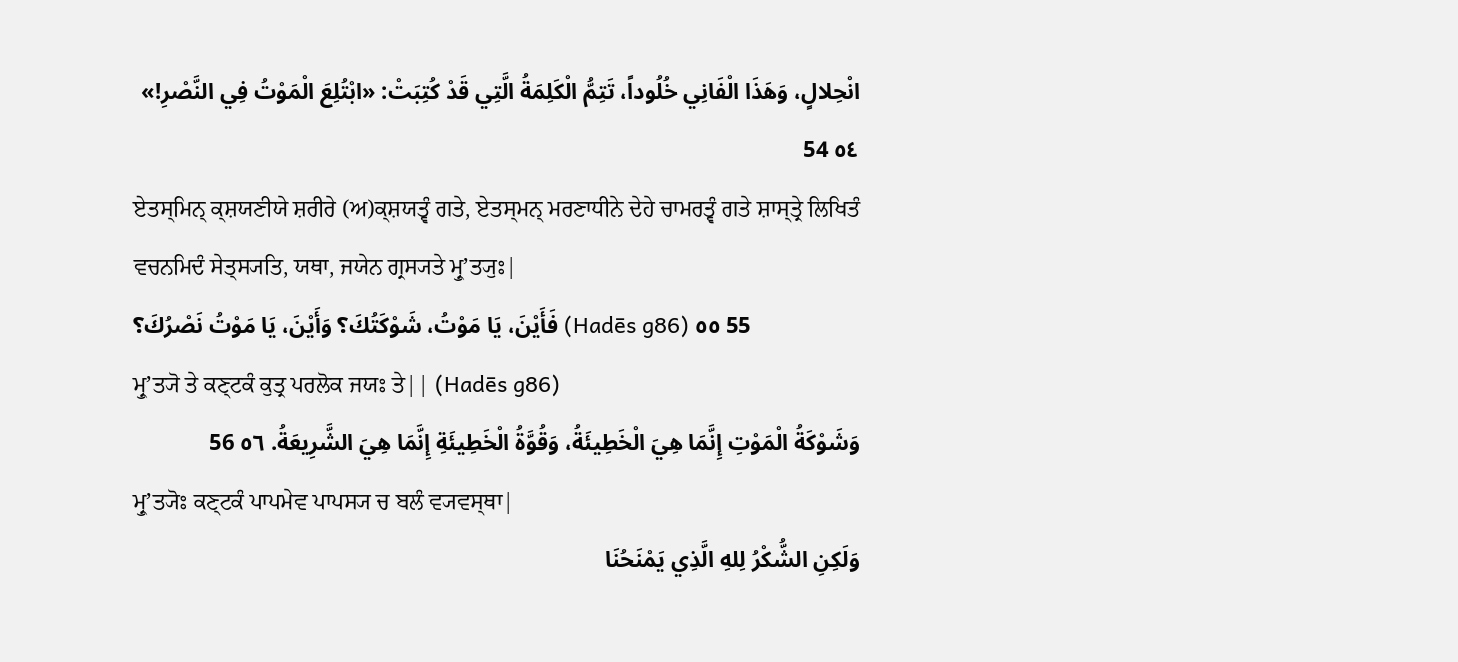انْحِلالٍ، وَهَذَا الْفَانِي خُلُوداً، تَتِمُّ الْكَلِمَةُ الَّتِي قَدْ كُتِبَتْ: «ابْتُلِعَ الْمَوْتُ فِي النَّصْرِ!» ٥٤ 54
ਏਤਸ੍ਮਿਨ੍ ਕ੍ਸ਼ਯਣੀਯੇ ਸ਼ਰੀਰੇ (ਅ)ਕ੍ਸ਼ਯਤ੍ਵੰ ਗਤੇ, ਏਤਸ੍ਮਨ੍ ਮਰਣਾਧੀਨੇ ਦੇਹੇ ਚਾਮਰਤ੍ਵੰ ਗਤੇ ਸ਼ਾਸ੍ਤ੍ਰੇ ਲਿਖਿਤੰ ਵਚਨਮਿਦੰ ਸੇਤ੍ਸ੍ਯਤਿ, ਯਥਾ, ਜਯੇਨ ਗ੍ਰਸ੍ਯਤੇ ਮ੍ਰੁʼਤ੍ਯੁਃ|
فَأَيْنَ، يَا مَوْتُ، شَوْكَتُكَ؟ وَأَيْنَ، يَا مَوْتُ نَصْرُكَ؟ (Hadēs g86) ٥٥ 55
ਮ੍ਰੁʼਤ੍ਯੋ ਤੇ ਕਣ੍ਟਕੰ ਕੁਤ੍ਰ ਪਰਲੋਕ ਜਯਃ ਤੇ|| (Hadēs g86)
وَشَوْكَةُ الْمَوْتِ إِنَّمَا هِيَ الْخَطِيئَةُ، وَقُوَّةُ الْخَطِيئَةِ إِنَّمَا هِيَ الشَّرِيعَةُ. ٥٦ 56
ਮ੍ਰੁʼਤ੍ਯੋਃ ਕਣ੍ਟਕੰ ਪਾਪਮੇਵ ਪਾਪਸ੍ਯ ਚ ਬਲੰ ਵ੍ਯਵਸ੍ਥਾ|
وَلَكِنِ الشُّكْرُ لِلهِ الَّذِي يَمْنَحُنَا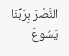النَّصْرَ بِرَبِّنَا يَسُوعَ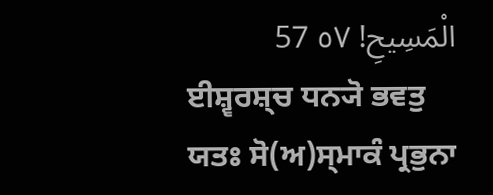الْمَسِيحِ! ٥٧ 57
ਈਸ਼੍ਵਰਸ਼੍ਚ ਧਨ੍ਯੋ ਭਵਤੁ ਯਤਃ ਸੋ(ਅ)ਸ੍ਮਾਕੰ ਪ੍ਰਭੁਨਾ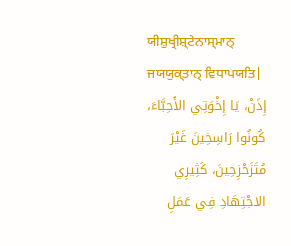ਯੀਸ਼ੁਖ੍ਰੀਸ਼੍ਟੇਨਾਸ੍ਮਾਨ੍ ਜਯਯੁਕ੍ਤਾਨ੍ ਵਿਧਾਪਯਤਿ|
إِذَنْ، يَا إِخْوَتِي الأَحِبَّاءَ، كُونُوا رَاسِخِينَ غَيْرَ مُتَزَحْزِحِينَ، كَثِيرِي الاجْتِهَادِ فِي عَمَلِ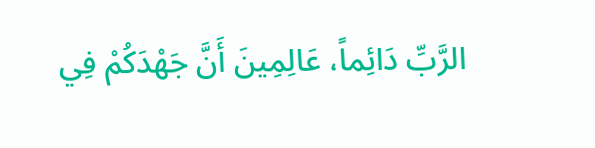الرَّبِّ دَائِماً، عَالِمِينَ أَنَّ جَهْدَكُمْ فِي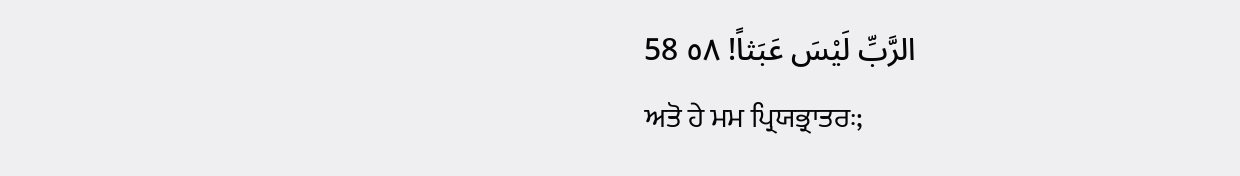الرَّبِّ لَيْسَ عَبَثاً! ٥٨ 58
ਅਤੋ ਹੇ ਮਮ ਪ੍ਰਿਯਭ੍ਰਾਤਰਃ;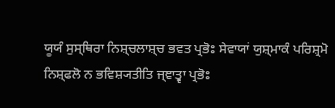ਯੂਯੰ ਸੁਸ੍ਥਿਰਾ ਨਿਸ਼੍ਚਲਾਸ਼੍ਚ ਭਵਤ ਪ੍ਰਭੋਃ ਸੇਵਾਯਾਂ ਯੁਸ਼੍ਮਾਕੰ ਪਰਿਸ਼੍ਰਮੋ ਨਿਸ਼੍ਫਲੋ ਨ ਭਵਿਸ਼੍ਯਤੀਤਿ ਜ੍ਞਾਤ੍ਵਾ ਪ੍ਰਭੋਃ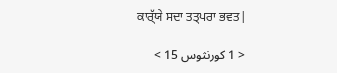ਕਾਰ੍ੱਯੇ ਸਦਾ ਤਤ੍ਪਰਾ ਭਵਤ|

< 1 كورنثوس 15 >